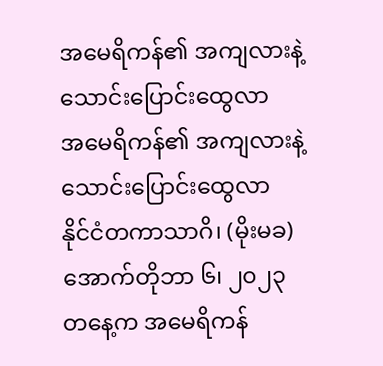အမေရိကန်၏ အကျလားနဲ့ သောင်းပြောင်းထွေလာ
အမေရိကန်၏ အကျလားနဲ့ သောင်းပြောင်းထွေလာ
နိုင်ငံတကာသာဂိ၊ (မိုးမခ) အောက်တိုဘာ ၆၊ ၂၀၂၃
တနေ့က အမေရိကန်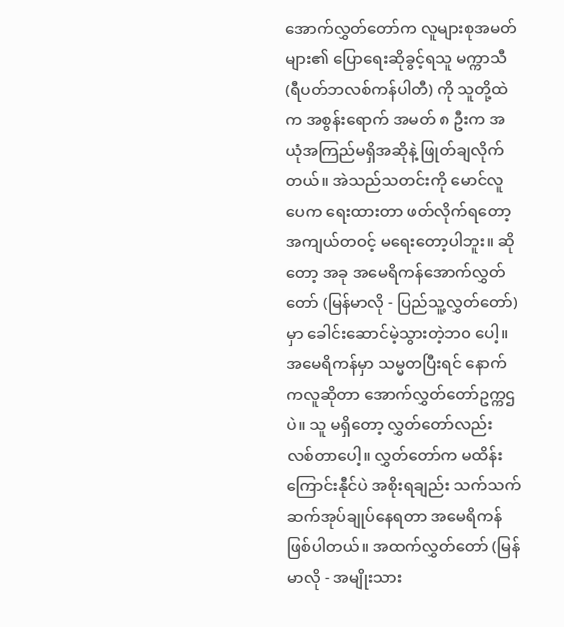အောက်လွှတ်တော်က လူများစုအမတ်များ၏ ပြောရေးဆိုခွင့်ရသူ မက္ကာသီ (ရီပတ်ဘလစ်ကန်ပါတီ) ကို သူတို့ထဲက အစွန်းရောက် အမတ် ၈ ဦးက အယုံအကြည်မရှိအဆိုနဲ့ ဖြုတ်ချလိုက်တယ်။ အဲသည်သတင်းကို မောင်လူပေက ရေးထားတာ ဖတ်လိုက်ရတော့ အကျယ်တဝင့် မရေးတော့ပါဘူး။ ဆိုတော့ အခု အမေရိကန်အောက်လွှတ်တော် (မြန်မာလို - ပြည်သူ့လွှတ်တော်) မှာ ခေါင်းဆောင်မဲ့သွားတဲ့ဘ၀ ပေါ့။ အမေရိကန်မှာ သမ္မတပြီးရင် နောက်ကလူဆိုတာ အောက်လွှတ်တော်ဥက္ကဌပဲ။ သူ မရှိတော့ လွှတ်တော်လည်း လစ်တာပေါ့။ လွှတ်တော်က မထိန်းကြောင်းနီုင်ပဲ အစိုးရချည်း သက်သက် ဆက်အုပ်ချုပ်နေရတာ အမေရိကန် ဖြစ်ပါတယ်။ အထက်လွှတ်တော် (မြန်မာလို - အမျိုးသား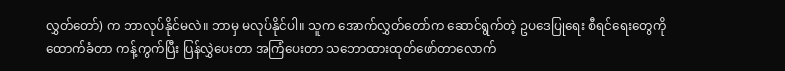လွှတ်တော်) က ဘာလုပ်နိုင်မလဲ။ ဘာမှ မလုပ်နိုင်ပါ။ သူက အောက်လွှတ်တော်က ဆောင်ရွက်တဲ့ ဥပဒေပြုရေး စီရင်ရေးတွေကို ထောက်ခံတာ ကန့်ကွက်ပြီး ပြန်လွှဲပေးတာ အကြံပေးတာ သဘောထားထုတ်ဖော်တာလောက်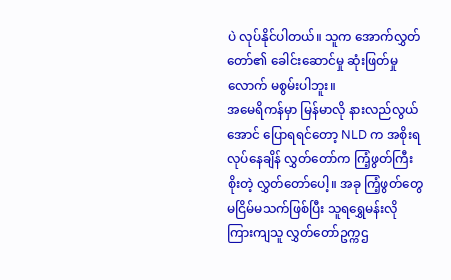ပဲ လုပ်နိုင်ပါတယ်။ သူက အောက်လွှတ်တော်၏ ခေါင်းဆောင်မှု ဆုံးဖြတ်မှုလောက် မစွမ်းပါဘူး။
အမေရိကန်မှာ မြန်မာလို နားလည်လွယ်အောင် ပြောရရင်တော့ NLD က အစိုးရလုပ်နေချိန် လွှတ်တော်က ကြံ့ဖွတ်ကြီးစိုးတဲ့ လွှတ်တော်ပေါ့။ အခု ကြံ့ဖွတ်တွေ မငြိမ်မသက်ဖြစ်ပြီး သူရရွှေမန်းလို ကြားကျသူ လွှတ်တော်ဥက္ကဌ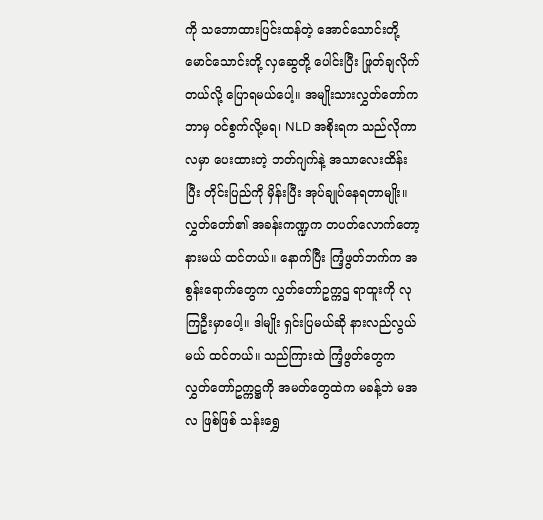ကို သဘောထားပြင်းထန်တဲ့ အောင်သောင်းတို့ မောင်သောင်းတို့ လှဆွေတို့ ပေါင်းပြီး ဖြုတ်ချလိုက်တယ်လို့ ပြောရမယ်ပေါ့။ အမျိုးသားလွှတ်တော်က ဘာမှ ဝင်စွက်လို့မရ၊ NLD အစိုးရက သည်လိုကာလမှာ ပေးထားတဲ့ ဘတ်ဂျက်နဲ့ အသာလေးထိန်းပြီး တိုင်းပြည်ကို မှိန်းပြီး အုပ်ချုပ်နေရတာမျိုး။ လွှတ်တော်၏ အခန်းကဏ္ဍက တပတ်လောက်တော့ နားမယ် ထင်တယ်။ နောက်ပြီး ကြံ့ဖွတ်ဘက်က အစွန်းရောက်တွေက လွှတ်တော်ဥက္ကဌ ရာထူးကို လုကြဦးမှာပေါ့။ ဒါမျိုး ရှင်းပြမယ်ဆို နားလည်လွယ်မယ် ထင်တယ်။ သည်ကြားထဲ ကြံ့ဖွတ်တွေက လွှတ်တော်ဥက္ကဋ္ဌကို အမတ်တွေထဲက မခန့်ဘဲ မအလ ဖြစ်ဖြစ် သန်းရွှေ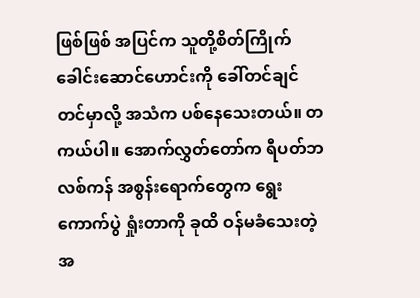ဖြစ်ဖြစ် အပြင်က သူတို့စိတ်ကြိုက် ခေါင်းဆောင်ဟောင်းကို ခေါ်တင်ချင် တင်မှာလို့ အသံက ပစ်နေသေးတယ်။ တကယ်ပါ။ အောက်လွှတ်တော်က ရီပတ်ဘလစ်ကန် အစွန်းရောက်တွေက ရွေးကောက်ပွဲ ရှုံးတာကို ခုထိ ဝန်မခံသေးတဲ့ အ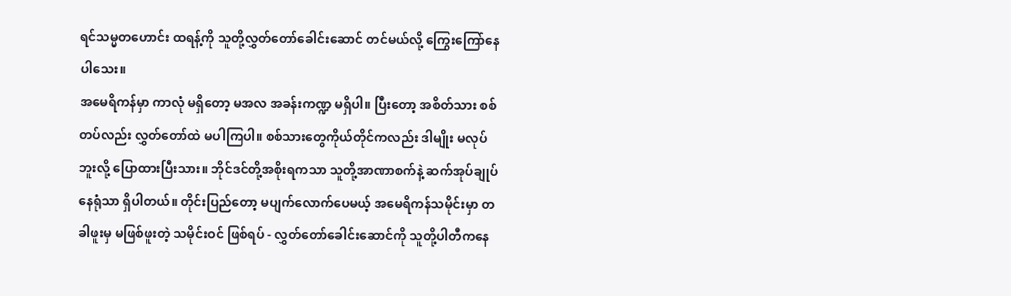ရင်သမ္မတဟောင်း ထရန့်ကို သူတို့လွှတ်တော်ခေါင်းဆောင် တင်မယ်လို့ ကြွေးကြော်နေပါသေး။
အမေရိကန်မှာ ကာလုံ မရှိတော့ မအလ အခန်းကဏ္ဍ မရှိပါ။ ပြီးတော့ အစိတ်သား စစ်တပ်လည်း လွှတ်တော်ထဲ မပါကြပါ။ စစ်သားတွေကိုယ်တိုင်ကလည်း ဒါမျိုး မလုပ်ဘူးလို့ ပြောထားပြီးသား။ ဘိုင်ဒင်တို့အစိုးရကသာ သူတို့အာဏာစက်နဲ့ ဆက်အုပ်ချုပ်နေရုံသာ ရှိပါတယ်။ တိုင်းပြည်တော့ မပျက်လောက်ပေမယ့် အမေရိကန်သမိုင်းမှာ တခါဖူးမှ မဖြစ်ဖူးတဲ့ သမိုင်းဝင် ဖြစ်ရပ် - လွှတ်တော်ခေါင်းဆောင်ကို သူတို့ပါတီကနေ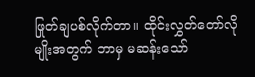ဖြုတ်ချပစ်လိုက်တာ။ ထိုင်းလွှတ်တော်လိုမျိုးအတွက် ဘာမှ မဆန်းသော်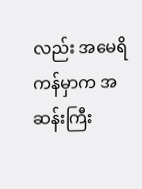လည်း အမေရိကန်မှာက အဆန်းကြီး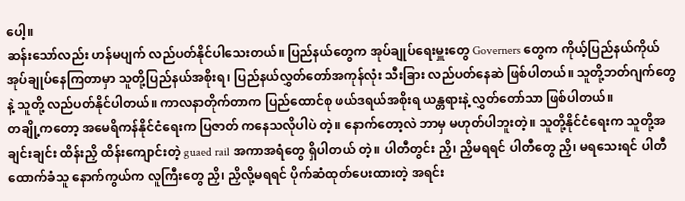ပေါ့။
ဆန်းသော်လည်း ဟန်မပျက် လည်ပတ်နိုင်ပါသေးတယ်။ ပြည်နယ်တွေက အုပ်ချုပ်ရေးမှူးတွေ Governers တွေက ကိုယ့်ပြည်နယ်ကိုယ် အုပ်ချုပ်နေကြတာမှာ သူတို့ပြည်နယ်အစိုးရ၊ ပြည်နယ်လွှတ်တော်အကုန်လုံး သီးခြား လည်ပတ်နေဆဲ ဖြစ်ပါတယ်။ သူတို့ဘတ်ဂျက်တွေနဲ့ သူတို့ လည်ပတ်နိုင်ပါတယ်။ ကာလနာတိုက်တာက ပြည်ထောင်စု ဖယ်ဒရယ်အစိုးရ ယန္တရားနဲ့ လွှတ်တော်သာ ဖြစ်ပါတယ်။
တချို့ကတော့ အမေရိကန်နိုင်ငံရေးက ပြဇာတ် ကနေသလိုပါပဲ တဲ့။ နောက်တော့လဲ ဘာမှ မဟုတ်ပါဘူးတဲ့။ သူတို့နိုင်ငံရေးက သူတို့အချင်းချင်း ထိန်းညှိ ထိန်းကျောင်းတဲ့ guaed rail အကာအရံတွေ ရှိပါတယ် တဲ့။ ပါတီတွင်း ညှိ၊ ညှိမရရင် ပါတီတွေ ညှိ၊ မရသေးရင် ပါတီထောက်ခံသူ နောက်ကွယ်က လူကြီးတွေ ညှိ၊ ညှိလို့မရရင် ပိုက်ဆံထုတ်ပေးထားတဲ့ အရင်း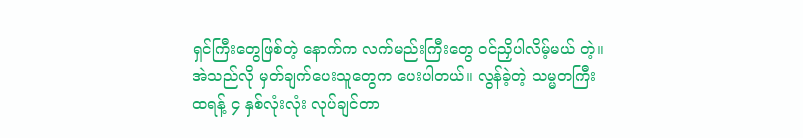ရှင်ကြီးတွေဖြစ်တဲ့ နောက်က လက်မည်းကြီးတွေ ဝင်ညှိပါလိမ့်မယ် တဲ့။ အဲသည်လို မှတ်ချက်ပေးသူတွေက ပေးပါတယ်။ လွန်ခဲ့တဲ့ သမ္မတကြီး ထရန့် ၄ နှစ်လုံးလုံး လုပ်ချင်တာ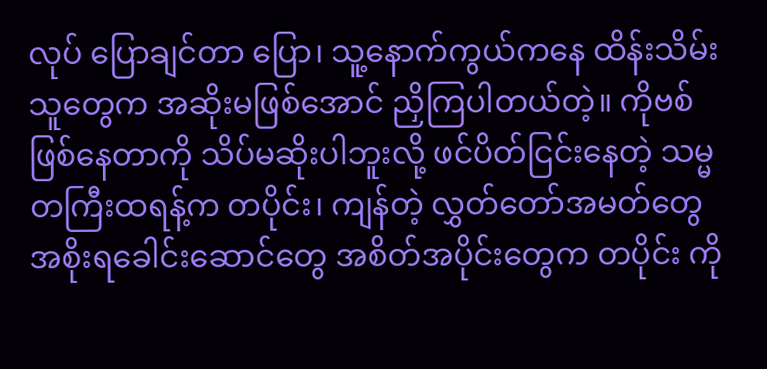လုပ် ပြောချင်တာ ပြော၊ သူ့နောက်ကွယ်ကနေ ထိန်းသိမ်းသူတွေက အဆိုးမဖြစ်အောင် ညှိကြပါတယ်တဲ့။ ကိုဗစ်ဖြစ်နေတာကို သိပ်မဆိုးပါဘူးလို့ ဖင်ပိတ်ငြင်းနေတဲ့ သမ္မတကြီးထရန့်က တပိုင်း၊ ကျန်တဲ့ လွှတ်တော်အမတ်တွေ အစိုးရခေါင်းဆောင်တွေ အစိတ်အပိုင်းတွေက တပိုင်း ကို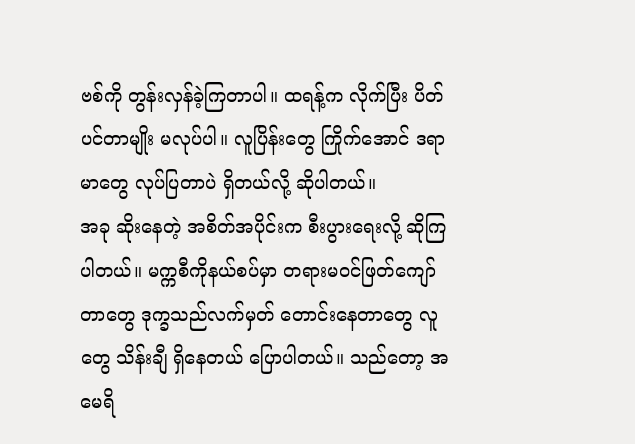ဗစ်ကို တွန်းလှန်ခဲ့ကြတာပါ။ ထရန့်က လိုက်ပြီး ပိတ်ပင်တာမျိုး မလုပ်ပါ။ လူပြိန်းတွေ ကြိုက်အောင် ဒရာမာတွေ လုပ်ပြတာပဲ ရှိတယ်လို့ ဆိုပါတယ်။
အခု ဆိုးနေတဲ့ အစိတ်အပိုင်းက စီးပွားရေးလို့ ဆိုကြပါတယ်။ မက္ကစီကိုနယ်စပ်မှာ တရားမဝင်ဖြတ်ကျော်တာတွေ ဒုက္ခသည်လက်မှတ် တောင်းနေတာတွေ လူတွေ သိန်းချီ ရှိနေတယ် ပြောပါတယ်။ သည်တော့ အမေရိ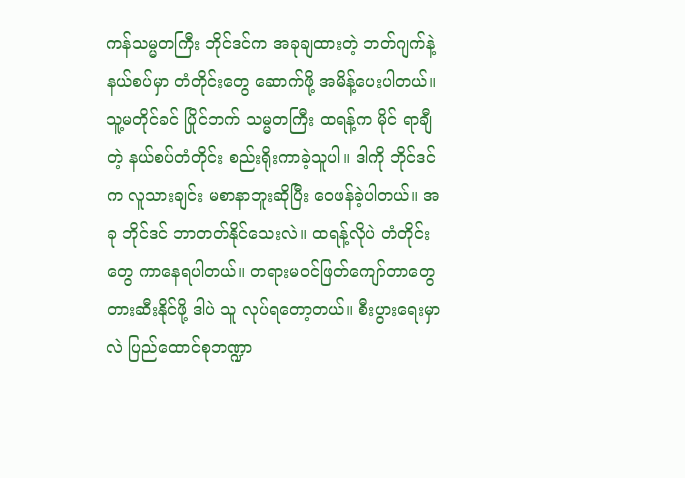ကန်သမ္မတကြီး ဘိုင်ဒင်က အခုချထားတဲ့ ဘတ်ဂျက်နဲ့ နယ်စပ်မှာ တံတိုင်းတွေ ဆောက်ဖို့ အမိန့်ပေးပါတယ်။ သူ့မတိုင်ခင် ပြိုင်ဘက် သမ္မတကြီး ထရန့်က မိုင် ရာချီတဲ့ နယ်စပ်တံတိုင်း စည်းရိုးကာခဲ့သူပါ။ ဒါကို ဘိုင်ဒင်က လူသားချင်း မစာနာဘူးဆိုပြီး ဝေဖန်ခဲ့ပါတယ်။ အခု ဘိုင်ဒင် ဘာတတ်နိုင်သေးလဲ။ ထရန့်လိုပဲ တံတိုင်းတွေ ကာနေရပါတယ်။ တရားမဝင်ဖြတ်ကျော်တာတွေ တားဆီးနိုင်ဖို့ ဒါပဲ သူ လုပ်ရတော့တယ်။ စီးပွားရေးမှာလဲ ပြည်ထောင်စုဘဏ္ဍာ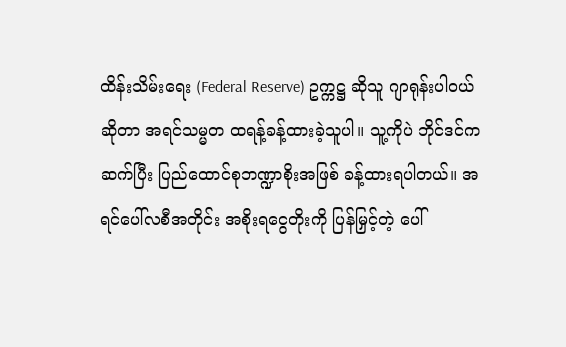ထိန်းသိမ်းရေး (Federal Reserve) ဥက္ကဋ္ဌ ဆိုသူ ဂျာရုန်းပါဝယ်ဆိုတာ အရင်သမ္မတ ထရန့်ခန့်ထားခဲ့သူပါ။ သူ့ကိုပဲ ဘိုင်ဒင်က ဆက်ပြီး ပြည်ထောင်စုဘဏ္ဍာစိုးအဖြစ် ခန့်ထားရပါတယ်။ အရင်ပေါ်လစီအတိုင်း အစိုးရငွေတိုးကို ပြန်မြှင့်တဲ့ ပေါ်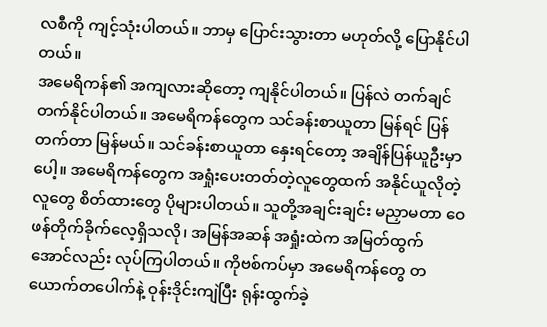လစီကို ကျင့်သုံးပါတယ်။ ဘာမှ ပြောင်းသွားတာ မဟုတ်လို့ ပြောနိုင်ပါတယ်။
အမေရိကန်၏ အကျလားဆိုတော့ ကျနိုင်ပါတယ်။ ပြန်လဲ တက်ချင် တက်နိုင်ပါတယ်။ အမေရိကန်တွေက သင်ခန်းစာယူတာ မြန်ရင် ပြန်တက်တာ မြန်မယ်။ သင်ခန်းစာယူတာ နှေးရင်တော့ အချိန်ပြန်ယူဦးမှာပေါ့။ အမေရိကန်တွေက အရှုံးပေးတတ်တဲ့လူတွေထက် အနိုင်ယူလိုတဲ့လူတွေ စိတ်ထားတွေ ပိုများပါတယ်။ သူတို့အချင်းချင်း မညှာမတာ ဝေဖန်တိုက်ခိုက်လေ့ရှိသလို၊ အမြန်အဆန် အရှုံးထဲက အမြတ်ထွက်အောင်လည်း လုပ်ကြပါတယ်။ ကိုဗစ်ကပ်မှာ အမေရိကန်တွေ တယောက်တပေါက်နဲ့ ဝုန်းဒိုင်းကျဲပြီး ရုန်းထွက်ခဲ့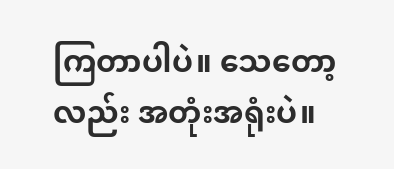ကြတာပါပဲ။ သေတော့လည်း အတုံးအရုံးပဲ။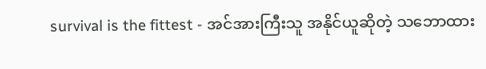survival is the fittest - အင်အားကြီးသူ အနိုင်ယူဆိုတဲ့ သဘောထား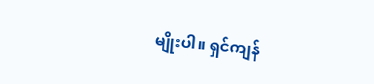မျိုးပါ။ ရှင်ကျန်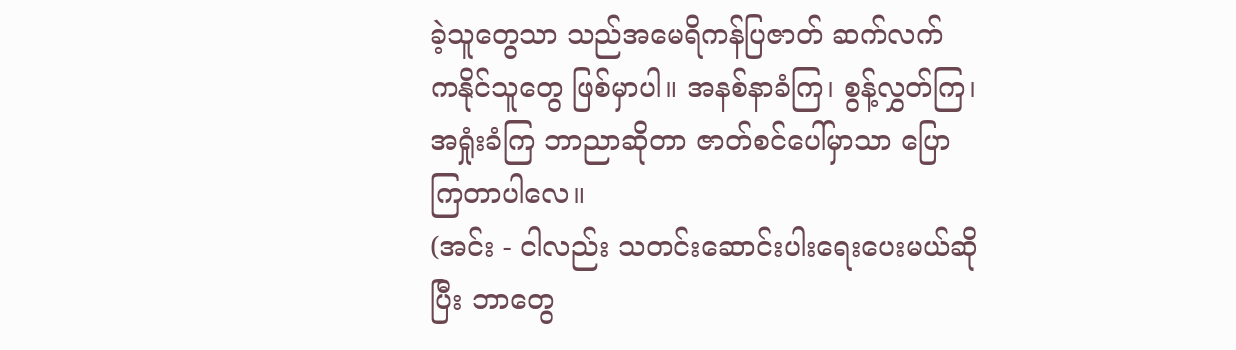ခဲ့သူတွေသာ သည်အမေရိကန်ပြဇာတ် ဆက်လက် ကနိုင်သူတွေ ဖြစ်မှာပါ။ အနစ်နာခံကြ၊ စွန့်လွှတ်ကြ၊ အရှုံးခံကြ ဘာညာဆိုတာ ဇာတ်စင်ပေါ်မှာသာ ပြောကြတာပါလေ။
(အင်း - ငါလည်း သတင်းဆောင်းပါးရေးပေးမယ်ဆိုပြီး ဘာတွေ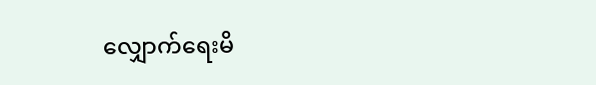လျှောက်ရေးမိ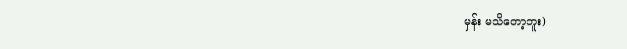မှန်း မသိတော့ဘူး)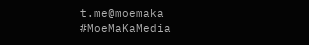t.me@moemaka
#MoeMaKaMedia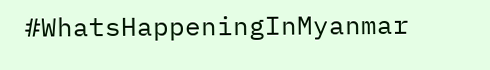#WhatsHappeningInMyanmar